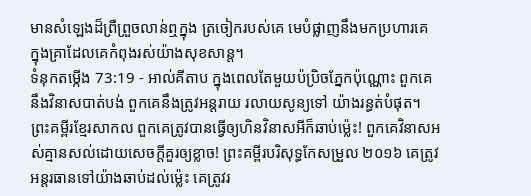មានសំឡេងដ៏ព្រឺព្រួចលាន់ឮក្នុង ត្រចៀករបស់គេ មេបំផ្លាញនឹងមកប្រហារគេ ក្នុងគ្រាដែលគេកំពុងរស់យ៉ាងសុខសាន្ត។
ទំនុកតម្កើង 73:19 - អាល់គីតាប ក្នុងពេលតែមួយប៉ប្រិចភ្នែកប៉ុណ្ណោះ ពួកគេនឹងវិនាសបាត់បង់ ពួកគេនឹងត្រូវអន្តរាយ រលាយសូន្យទៅ យ៉ាងរន្ធត់បំផុត។ ព្រះគម្ពីរខ្មែរសាកល ពួកគេត្រូវបានធ្វើឲ្យហិនវិនាសអីក៏ឆាប់ម៉្លេះ! ពួកគេវិនាសអស់គ្មានសល់ដោយសេចក្ដីគួរឲ្យខ្លាច! ព្រះគម្ពីរបរិសុទ្ធកែសម្រួល ២០១៦ គេត្រូវអន្តរធានទៅយ៉ាងឆាប់ដល់ម៉្លេះ គេត្រូវរ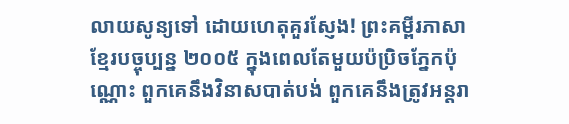លាយសូន្យទៅ ដោយហេតុគួរស្ញែង! ព្រះគម្ពីរភាសាខ្មែរបច្ចុប្បន្ន ២០០៥ ក្នុងពេលតែមួយប៉ប្រិចភ្នែកប៉ុណ្ណោះ ពួកគេនឹងវិនាសបាត់បង់ ពួកគេនឹងត្រូវអន្តរា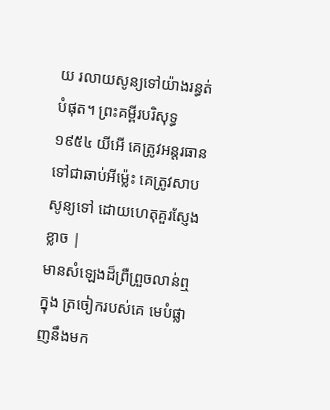យ រលាយសូន្យទៅយ៉ាងរន្ធត់បំផុត។ ព្រះគម្ពីរបរិសុទ្ធ ១៩៥៤ យីអើ គេត្រូវអន្តរធានទៅជាឆាប់អីម៉្លេះ គេត្រូវសាបសូន្យទៅ ដោយហេតុគួរស្ញែងខ្លាច |
មានសំឡេងដ៏ព្រឺព្រួចលាន់ឮក្នុង ត្រចៀករបស់គេ មេបំផ្លាញនឹងមក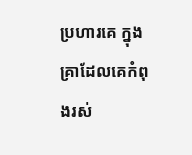ប្រហារគេ ក្នុងគ្រាដែលគេកំពុងរស់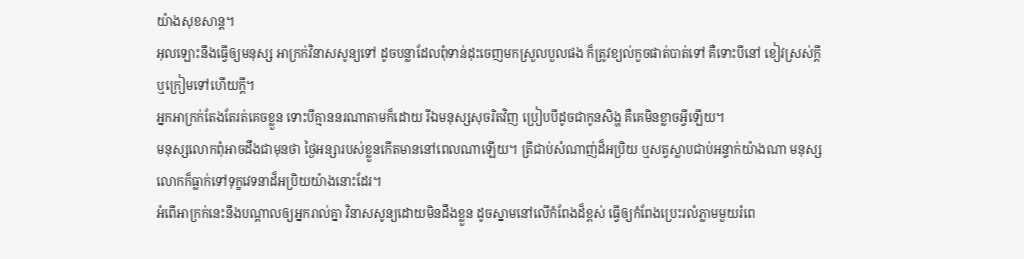យ៉ាងសុខសាន្ត។
អុលឡោះនឹងធ្វើឲ្យមនុស្ស អាក្រក់វិនាសសូន្យទៅ ដូចបន្លាដែលពុំទាន់ដុះចេញមកស្រួលបួលផង ក៏ត្រូវខ្យល់កួចផាត់បាត់ទៅ គឺទោះបីនៅ ខៀវស្រស់ក្តី ឬក្រៀមទៅហើយក្តី។
អ្នកអាក្រក់តែងតែរត់គេចខ្លួន ទោះបីគ្មាននរណាតាមក៏ដោយ រីឯមនុស្សសុចរិតវិញ ប្រៀបបីដូចជាកូនសិង្ហ គឺគេមិនខ្លាចអ្វីឡើយ។
មនុស្សលោកពុំអាចដឹងជាមុនថា ថ្ងៃអន្សារបស់ខ្លួនកើតមាននៅពេលណាឡើយ។ ត្រីជាប់សំណាញ់ដ៏អប្រិយ ឬសត្វស្លាបជាប់អន្ទាក់យ៉ាងណា មនុស្សលោកក៏ធ្លាក់ទៅទុក្ខវេទនាដ៏អប្រិយយ៉ាងនោះដែរ។
អំពើអាក្រក់នេះនឹងបណ្ដាលឲ្យអ្នករាល់គ្នា វិនាសសូន្យដោយមិនដឹងខ្លួន ដូចស្នាមនៅលើកំពែងដ៏ខ្ពស់ ធ្វើឲ្យកំពែងប្រេះរលំភ្លាមមួយរំពេ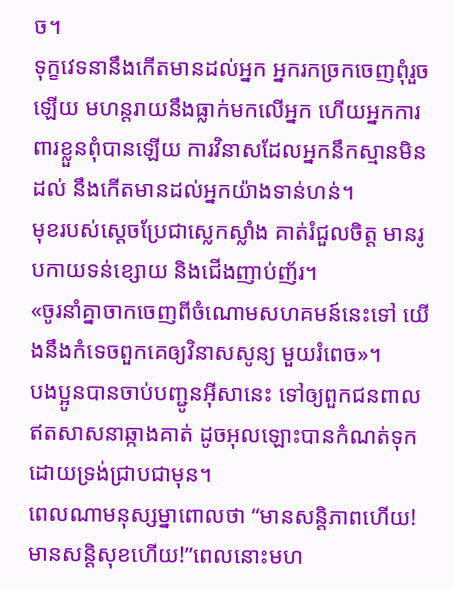ច។
ទុក្ខវេទនានឹងកើតមានដល់អ្នក អ្នករកច្រកចេញពុំរួចឡើយ មហន្តរាយនឹងធ្លាក់មកលើអ្នក ហើយអ្នកការពារខ្លួនពុំបានឡើយ ការវិនាសដែលអ្នកនឹកស្មានមិនដល់ នឹងកើតមានដល់អ្នកយ៉ាងទាន់ហន់។
មុខរបស់ស្តេចប្រែជាស្លេកស្លាំង គាត់រំជួលចិត្ត មានរូបកាយទន់ខ្សោយ និងជើងញាប់ញ័រ។
«ចូរនាំគ្នាចាកចេញពីចំណោមសហគមន៍នេះទៅ យើងនឹងកំទេចពួកគេឲ្យវិនាសសូន្យ មួយរំពេច»។
បងប្អូនបានចាប់បញ្ជូនអ៊ីសានេះ ទៅឲ្យពួកជនពាលឥតសាសនាឆ្កាងគាត់ ដូចអុលឡោះបានកំណត់ទុក ដោយទ្រង់ជ្រាបជាមុន។
ពេលណាមនុស្សម្នាពោលថា “មានសន្ដិភាពហើយ! មានសន្ដិសុខហើយ!”ពេលនោះមហ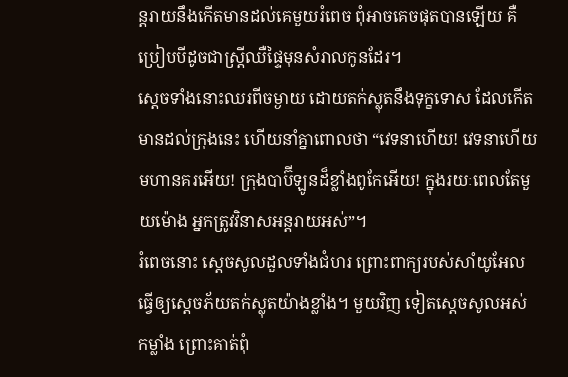ន្តរាយនឹងកើតមានដល់គេមួយរំពេច ពុំអាចគេចផុតបានឡើយ គឺប្រៀបបីដូចជាស្ដ្រីឈឺផ្ទៃមុនសំរាលកូនដែរ។
ស្ដេចទាំងនោះឈរពីចម្ងាយ ដោយតក់ស្លុតនឹងទុក្ខទោស ដែលកើតមានដល់ក្រុងនេះ ហើយនាំគ្នាពោលថា “វេទនាហើយ! វេទនាហើយមហានគរអើយ! ក្រុងបាប៊ីឡូនដ៏ខ្លាំងពូកែអើយ! ក្នុងរយៈពេលតែមួយម៉ោង អ្នកត្រូវវិនាសអន្ដរាយអស់”។
រំពេចនោះ ស្តេចសូលដួលទាំងជំហរ ព្រោះពាក្យរបស់សាំយូអែល ធ្វើឲ្យស្តេចភ័យតក់ស្លុតយ៉ាងខ្លាំង។ មួយវិញ ទៀតស្តេចសូលអស់កម្លាំង ព្រោះគាត់ពុំ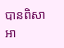បានពិសាអា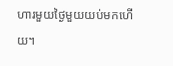ហារមួយថ្ងៃមួយយប់មកហើយ។